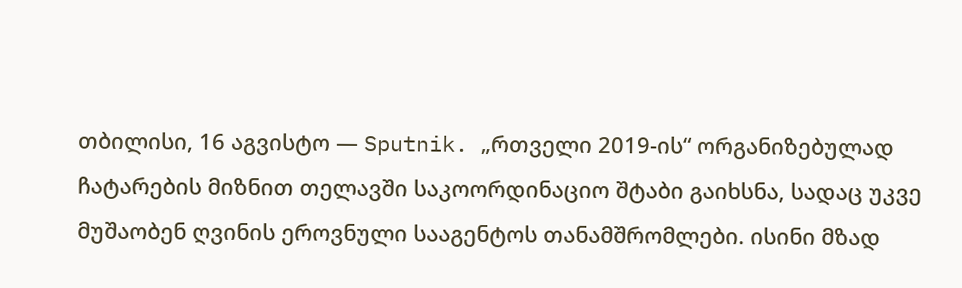თბილისი, 16 აგვისტო — Sputnik. „რთველი 2019-ის“ ორგანიზებულად ჩატარების მიზნით თელავში საკოორდინაციო შტაბი გაიხსნა, სადაც უკვე მუშაობენ ღვინის ეროვნული სააგენტოს თანამშრომლები. ისინი მზად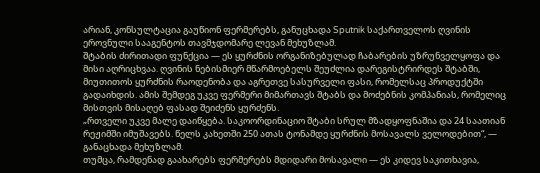არიან, კონსულტაცია გაუწიონ ფერმერებს, განუცხადა Sputnik საქართველოს ღვინის ეროვნული სააგენტოს თავმჯდომარე ლევან მეხუზლამ.
შტაბის ძირითადი ფუნქცია — ეს ყურძნის ორგანიზებულად ჩაბარების უზრუნველყოფა და მისი აღრიცხვაა. ღვინის ნებისმიერ მწარმოებელს შეუძლია დარეგისტრირდეს შტაბში, მიუთითოს ყურძნის რაოდენობა და აგრეთვე სასურველი ფასი, რომელსაც პროდუქტში გადაიხდის. ამის შემდეგ უკვე ფერმერი მიმართავს შტაბს და მოძებნის კომპანიას, რომელიც მისთვის მისაღებ ფასად შეიძენს ყურძენს.
„რთველი უკვე მალე დაიწყება. საკოორდინაციო შტაბი სრულ მზადყოფნაშია და 24 საათიან რეჟიმში იმუშავებს. წელს კახეთში 250 ათას ტონამდე ყურძნის მოსავალს ველოდებით“, — განაცხადა მეხუზლამ.
თუმცა, რამდენად გაახარებს ფერმერებს მდიდარი მოსავალი — ეს კიდევ საკითხავია,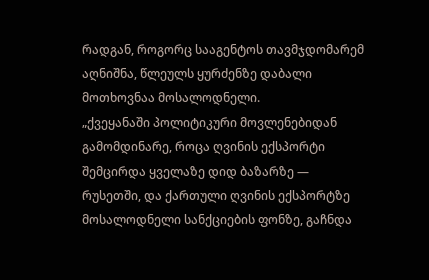რადგან, როგორც სააგენტოს თავმჯდომარემ აღნიშნა, წლეულს ყურძენზე დაბალი მოთხოვნაა მოსალოდნელი.
„ქვეყანაში პოლიტიკური მოვლენებიდან გამომდინარე, როცა ღვინის ექსპორტი შემცირდა ყველაზე დიდ ბაზარზე — რუსეთში, და ქართული ღვინის ექსპორტზე მოსალოდნელი სანქციების ფონზე, გაჩნდა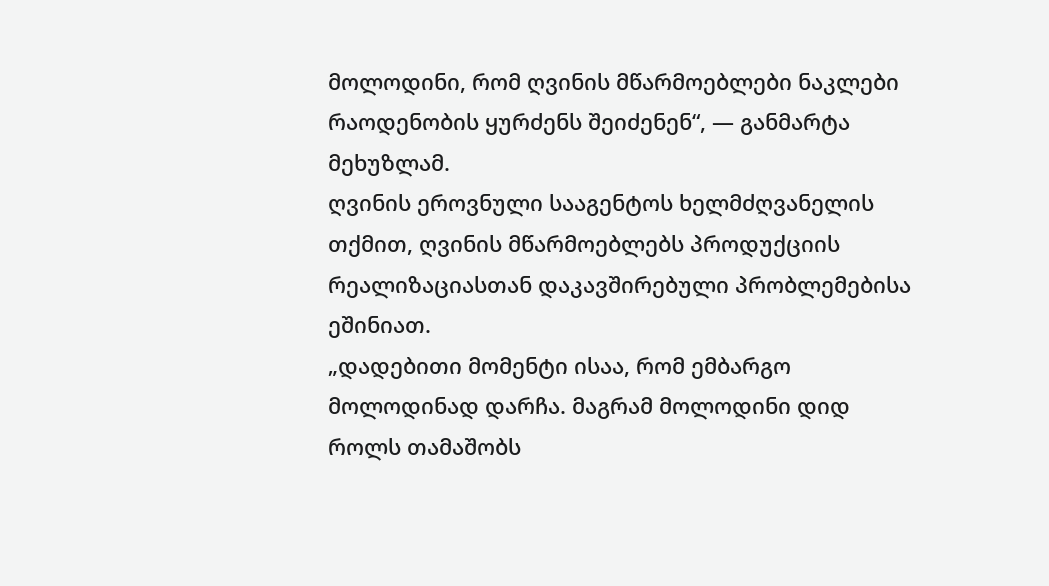მოლოდინი, რომ ღვინის მწარმოებლები ნაკლები რაოდენობის ყურძენს შეიძენენ“, — განმარტა მეხუზლამ.
ღვინის ეროვნული სააგენტოს ხელმძღვანელის თქმით, ღვინის მწარმოებლებს პროდუქციის რეალიზაციასთან დაკავშირებული პრობლემებისა ეშინიათ.
„დადებითი მომენტი ისაა, რომ ემბარგო მოლოდინად დარჩა. მაგრამ მოლოდინი დიდ როლს თამაშობს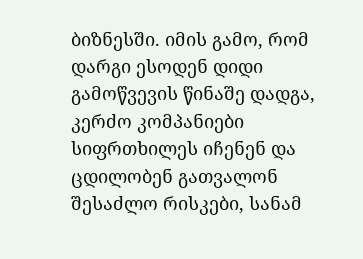ბიზნესში. იმის გამო, რომ დარგი ესოდენ დიდი გამოწვევის წინაშე დადგა, კერძო კომპანიები სიფრთხილეს იჩენენ და ცდილობენ გათვალონ შესაძლო რისკები, სანამ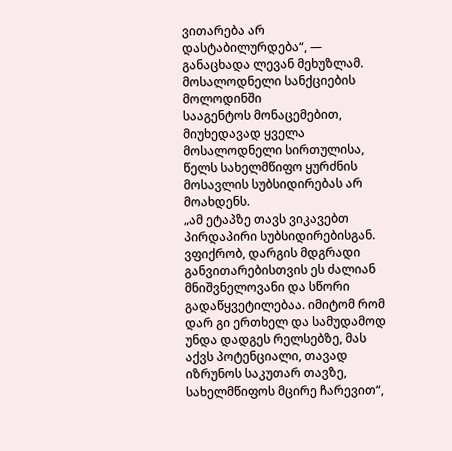ვითარება არ დასტაბილურდება“, — განაცხადა ლევან მეხუზლამ.
მოსალოდნელი სანქციების მოლოდინში
სააგენტოს მონაცემებით, მიუხედავად ყველა მოსალოდნელი სირთულისა, წელს სახელმწიფო ყურძნის მოსავლის სუბსიდირებას არ მოახდენს.
„ამ ეტაპზე თავს ვიკავებთ პირდაპირი სუბსიდირებისგან. ვფიქრობ, დარგის მდგრადი განვითარებისთვის ეს ძალიან მნიშვნელოვანი და სწორი გადაწყვეტილებაა. იმიტომ რომ დარ გი ერთხელ და სამუდამოდ უნდა დადგეს რელსებზე, მას აქვს პოტენციალი, თავად იზრუნოს საკუთარ თავზე, სახელმწიფოს მცირე ჩარევით“,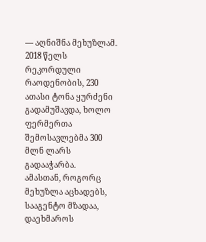— აღნიშნა მეხუზლამ.
2018 წელს რეკორდული რაოდენობის, 230 ათასი ტონა ყურძენი გადამუშავდა, ხოლო ფერმერთა შემოსავლებმა 300 მლნ ლარს გადააჭარბა.
ამასთან, როგორც მეხუზლა აცხადებს, სააგენტო მზადაა, დაეხმაროს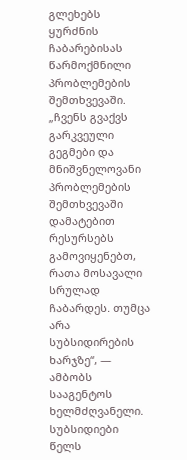გლეხებს ყურძნის ჩაბარებისას წარმოქმნილი პრობლემების შემთხვევაში.
„ჩვენს გვაქვს გარკვეული გეგმები და მნიშვნელოვანი პრობლემების შემთხვევაში დამატებით რესურსებს გამოვიყენებთ, რათა მოსავალი სრულად ჩაბარდეს. თუმცა არა სუბსიდირების ხარჯზე“, — ამბობს სააგენტოს ხელმძღვანელი.
სუბსიდიები წელს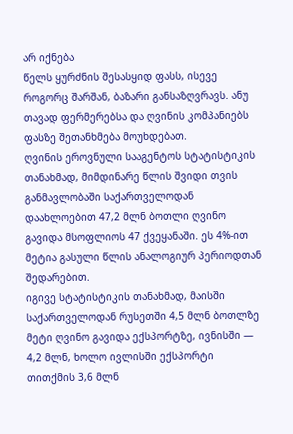არ იქნება
წელს ყურძნის შესასყიდ ფასს, ისევე როგორც შარშან, ბაზარი განსაზღვრავს. ანუ თავად ფერმერებსა და ღვინის კომპანიებს ფასზე შეთანხმება მოუხდებათ.
ღვინის ეროვნული სააგენტოს სტატისტიკის თანახმად, მიმდინარე წლის შვიდი თვის განმავლობაში საქართველოდან დაახლოებით 47,2 მლნ ბოთლი ღვინო გავიდა მსოფლიოს 47 ქვეყანაში. ეს 4%-ით მეტია გასული წლის ანალოგიურ პერიოდთან შედარებით.
იგივე სტატისტიკის თანახმად, მაისში საქართველოდან რუსეთში 4,5 მლნ ბოთლზე მეტი ღვინო გავიდა ექსპორტზე, ივნისში — 4,2 მლნ, ხოლო ივლისში ექსპორტი თითქმის 3,6 მლნ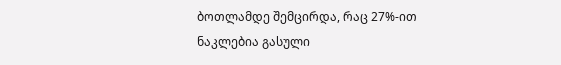ბოთლამდე შემცირდა, რაც 27%-ით ნაკლებია გასული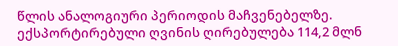წლის ანალოგიური პერიოდის მაჩვენებელზე.
ექსპორტირებული ღვინის ღირებულება 114,2 მლნ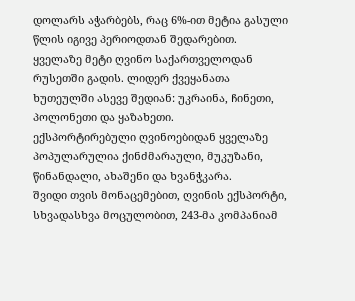დოლარს აჭარბებს, რაც 6%-ით მეტია გასული წლის იგივე პერიოდთან შედარებით.
ყველაზე მეტი ღვინო საქართველოდან რუსეთში გადის. ლიდერ ქვეყანათა ხუთეულში ასევე შედიან: უკრაინა, ჩინეთი, პოლონეთი და ყაზახეთი.
ექსპორტირებული ღვინოებიდან ყველაზე პოპულარულია ქინძმარაული, მუკუზანი, წინანდალი, ახაშენი და ხვანჭკარა.
შვიდი თვის მონაცემებით, ღვინის ექსპორტი, სხვადასხვა მოცულობით, 243-მა კომპანიამ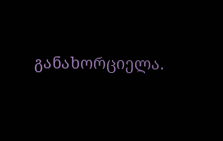განახორციელა.